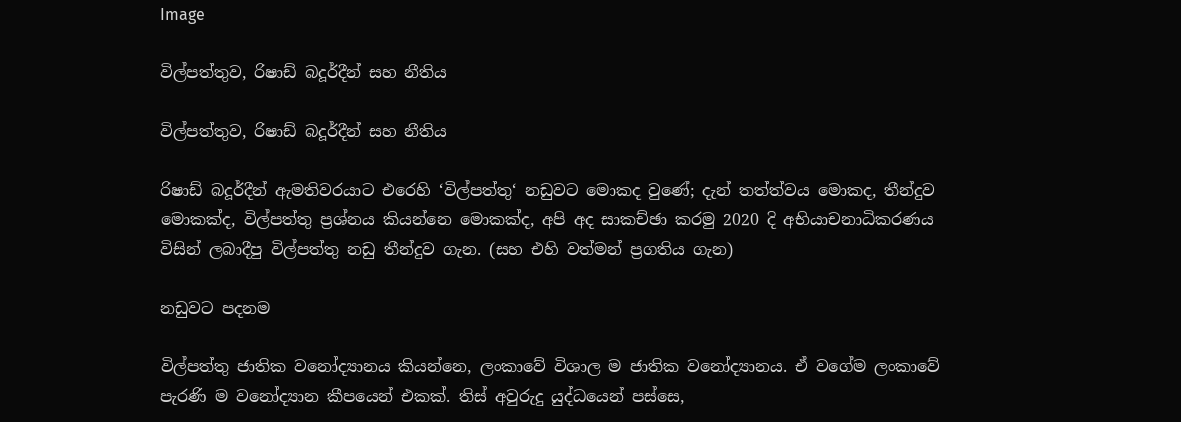Image

විල්පත්තුව, රිෂාඩ් බදූර්දීන් සහ නීතිය

විල්පත්තුව, රිෂාඩ් බදූර්දීන් සහ නීතිය

රිෂාඩ් බදූර්දීන් ඇමතිවරයාට එරෙහි ‘විල්පත්තු‘ නඩුවට මොකද වුණේ; දැන් තත්ත්වය මොකද, තීන්දුව මොකක්ද, විල්පත්තු ප්‍රශ්නය කියන්නෙ මොකක්ද, අපි අද සාකච්ඡා කරමු 2020 දි අභියාචනාධිකරණය විසින් ලබාදීපු විල්පත්තු නඩු තීන්දුව ගැන. (සහ එහි වත්මන් ප්‍රගතිය ගැන)

නඩුවට පදනම

විල්පත්තු ජාතික වනෝද්‍යානය කියන්නෙ, ලංකාවේ විශාල ම ජාතික වනෝද්‍යානය. ඒ වගේම ලංකාවේ පැරණි ම වනෝද්‍යාන කීපයෙන් එකක්. තිස් අවුරුදු යුද්ධයෙන් පස්සෙ,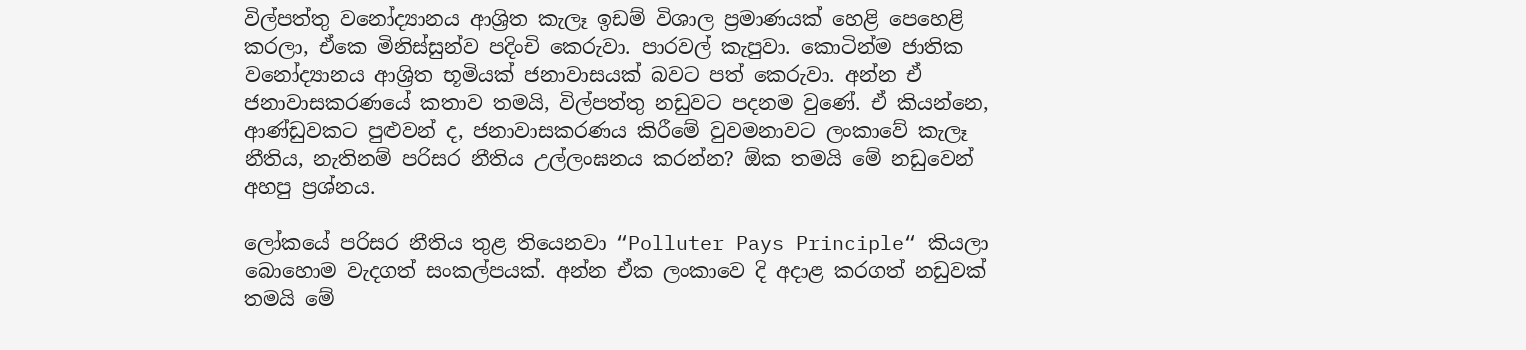විල්පත්තු වනෝද්‍යානය ආශ්‍රිත කැලෑ ඉඩම් විශාල ප්‍රමාණයක් හෙළි පෙහෙළි කරලා, ඒකෙ මිනිස්සුන්ව පදිංචි කෙරුවා. පාරවල් කැපුවා. කොටින්ම ජාතික වනෝද්‍යානය ආශ්‍රිත භූමියක් ජනාවාසයක් බවට පත් කෙරුවා. අන්න ඒ ජනාවාසකරණයේ කතාව තමයි, විල්පත්තු නඩුවට පදනම වුණේ. ඒ කියන්නෙ, ආණ්ඩුවකට පුළුවන් ද, ජනාවාසකරණය කිරීමේ වුවමනාවට ලංකාවේ කැලෑ නීතිය, නැතිනම් පරිසර නීතිය උල්ලංඝනය කරන්න? ඕක තමයි මේ නඩුවෙන් අහපු ප්‍රශ්නය.

ලෝකයේ පරිසර නීතිය තුළ තියෙනවා “Polluter Pays Principle“ කියලා බොහොම වැදගත් සංකල්පයක්. අන්න ඒක ලංකාවෙ දි අදාළ කරගත් නඩුවක් තමයි මේ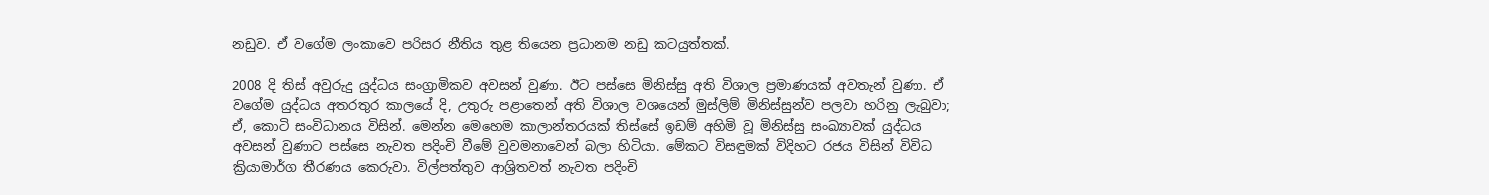නඩුව. ඒ වගේම ලංකාවෙ පරිසර නීතිය තුළ තියෙන ප්‍රධානම නඩු කටයුත්තක්.

2008 දි තිස් අවුරුදු යුද්ධය සංග්‍රාමිකව අවසන් වුණා. ඊට පස්සෙ මිනිස්සු අති විශාල ප්‍රමාණයක් අවතැන් වුණා. ඒ වගේම යුද්ධය අතරතුර කාලයේ දි, උතුරු පළාතෙන් අති විශාල වශයෙන් මුස්ලිම් මිනිස්සුන්ව පලවා හරිනු ලැබුවා; ඒ, කොටි සංවිධානය විසින්. මෙන්න මෙහෙම කාලාන්තරයක් තිස්සේ ඉඩම් අහිමි වූ මිනිස්සු සංඛ්‍යාවක් යුද්ධය අවසන් වුණාට පස්සෙ නැවත පදිංචි වීමේ වුවමනාවෙන් බලා හිටියා. මේකට විසඳුමක් විදිහට රජය විසින් විවිධ ක්‍රියාමාර්ග තීරණය කෙරුවා. විල්පත්තුව ආශ්‍රිතවත් නැවත පදිංචි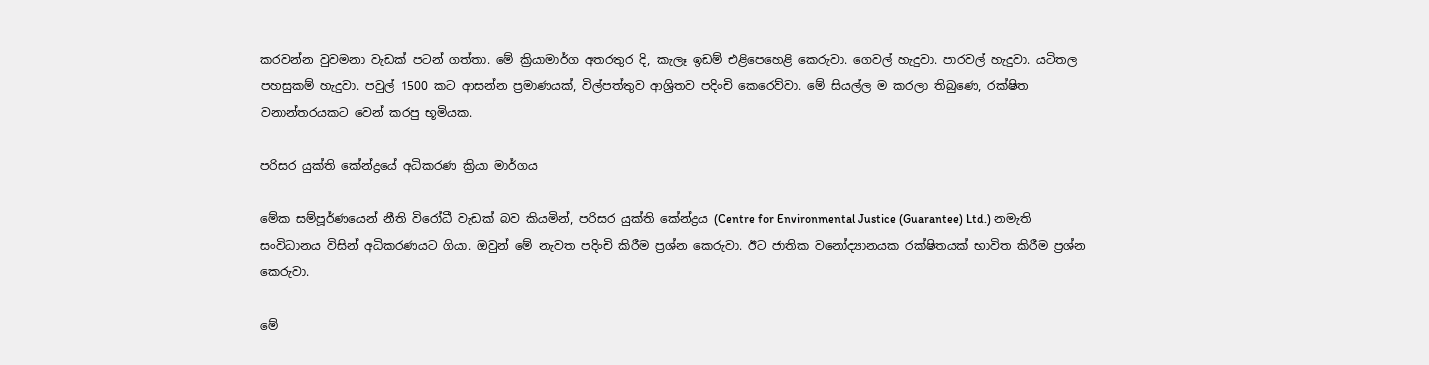කරවන්න වුවමනා වැඩක් පටන් ගත්තා. මේ ක්‍රියාමාර්ග අතරතුර දි, කැලෑ ඉඩම් එළිපෙහෙළි කෙරුවා. ගෙවල් හැදුවා. පාරවල් හැදුවා. යටිතල පහසුකම් හැදුවා. පවුල් 1500 කට ආසන්න ප්‍රමාණයක්, විල්පත්තුව ආශ්‍රිතව පදිංචි කෙරෙව්වා. මේ සියල්ල ම කරලා තිබුණෙ, රක්ෂිත වනාන්තරයකට වෙන් කරපු භූමියක.

පරිසර යුක්ති කේන්ද්‍රයේ අධිකරණ ක්‍රියා මාර්ගය

මේක සම්පූර්ණයෙන් නීති විරෝධී වැඩක් බව කියමින්, පරිසර යුක්ති කේන්ද්‍රය (Centre for Environmental Justice (Guarantee) Ltd.) නමැති සංවිධානය විසින් අධිකරණයට ගියා. ඔවුන් මේ නැවත පදිංචි කිරීම ප්‍රශ්න කෙරුවා. ඊට ජාතික වනෝද්‍යානයක රක්ෂිතයක් භාවිත කිරීම ප්‍රශ්න කෙරුවා.

මේ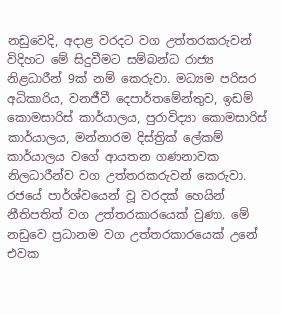නඩුවෙදි, අදාළ වරදට වග උත්තරකරුවන් විදිහට මේ සිදුවීමට සම්බන්ධ රාජ්‍ය නිළධාරීන් 9ක් නම් කෙරුවා. මධ්‍යම පරිසර අධිකාරිය, වනජීවී දෙපාර්තමේන්තුව, ඉඩම් කොමසාරිස් කාර්යාලය, පුරාවිද්‍යා කොමසාරිස් කාර්යාලය, මන්නාරම දිස්ත්‍රික් ලේකම් කාර්යාලය වගේ ආයතන ගණනාවක නිලධාරීන්ව වග උත්තරකරුවන් කෙරුවා. රජයේ පාර්ශ්වයෙන් වූ වරදක් හෙයින් නීතිපතිත් වග උත්තරකාරයෙක් වුණා. මේ නඩුවෙ ප්‍රධානම වග උත්තරකාරයෙක් උනේ එවක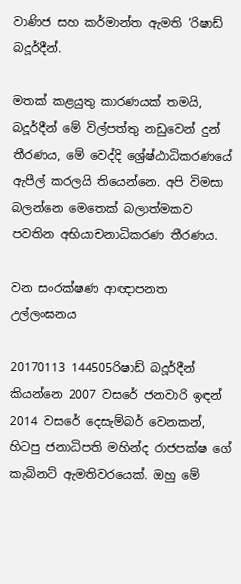වාණිජ සහ කර්මාන්ත ඇමති ‘රිෂාඩ් බදූර්දීන්.

මතක් කළයුතු කාරණයක් තමයි, බදූර්දීන් මේ විල්පත්තු නඩුවෙන් දුන් තීරණය, මේ වෙද්දි ශ්‍රේෂ්ඨාධිකරණයේ ඇපීල් කරලයි තියෙන්නෙ. අපි විමසා බලන්නෙ මෙතෙක් බලාත්මකව පවතින අභියාචනාධිකරණ තීරණය.

වන සංරක්ෂණ ආඥාපනත උල්ලංඝනය

20170113 144505රිෂාඩ් බදූර්දීන් කියන්නෙ 2007 වසරේ ජනවාරි ඉඳන් 2014 වසරේ දෙසැම්බර් වෙනකන්, හිටපු ජනාධිපති මහින්ද රාජපක්ෂ ගේ කැබිනට් ඇමතිවරයෙක්. ඔහු මේ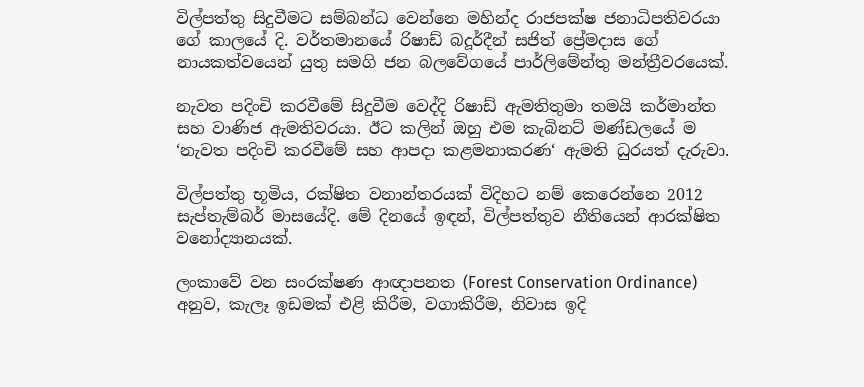විල්පත්තු සිදුවීමට සම්බන්ධ වෙන්නෙ මහින්ද රාජපක්ෂ ජනාධිපතිවරයා ගේ කාලයේ දි. වර්තමානයේ රිෂාඩ් බදූර්දීන් සජිත් ප්‍රේමදාස ගේ නායකත්වයෙන් යුතු සමගි ජන බලවේගයේ පාර්ලිමේන්තු මන්ත්‍රීවරයෙක්.

නැවත පදිංචි කරවීමේ සිදුවීම වෙද්දි රිෂාඩ් ඇමතිතුමා තමයි කර්මාන්ත සහ වාණිජ ඇමතිවරයා. ඊට කලින් ඔහු එම කැබිනට් මණ්ඩලයේ ම ‘නැවත පදිංචි කරවීමේ සහ ආපදා කළමනාකරණ‘ ඇමති ධුරයත් දැරුවා.

විල්පත්තු භූමිය, රක්ෂිත වනාන්තරයක් විදිහට නම් කෙරෙන්නෙ 2012 සැප්තැම්බර් මාසයේදි. මේ දිනයේ ඉඳන්, විල්පත්තුව නීතියෙන් ආරක්ෂිත වනෝද්‍යානයක්.

ලංකාවේ වන සංරක්ෂණ ආඥාපනත (Forest Conservation Ordinance) අනුව, කැලෑ ඉඩමක් එළි කිරීම, වගාකිරීම, නිවාස ඉදි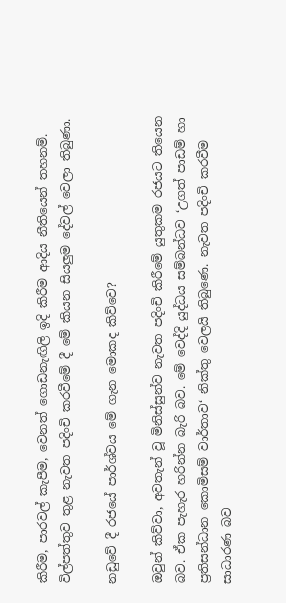කිරීම, පාරවල් කැපීම, වෙනත් ගොඩනැඟිලි ඉදි කිරීම ආදිය නීතියෙන් තහනම්. විල්පත්තුව තුළ නැවත පදිංචි කරවීමේ දී මේ කියන සියලුම දේවල් වෙලා තිබුණා.

නඩුවේ දී රජයේ පාර්ශ්වය මේ ගැන මොකද කිව්වෙ?

ඔවුන් කිව්වා, අවතැන් වූ මිනිස්සුන්ව නැවත පදිංචි කිරීමේ යුතුකම රජයට තියෙන බව. ඒක පැහැර හරින්න බැරි බව. මේ වෙද්දි යුද්ධය සම්බන්ධව ‘උගත් පාඩම් හා ප්‍රතිසන්ධාන කොමිසම් වාර්තාව‘ නික්තු වෙලයි තිබුණෙ. නැවත පදිංචි කරවීම සාධාරණ බව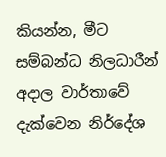කියන්න, මීට සම්බන්ධ නිලධාරීන් අදාල වාර්තාවේ දැක්වෙන නිර්දේශ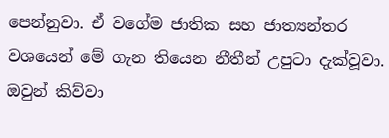පෙන්නුවා. ඒ වගේම ජාතික සහ ජාත්‍යන්තර වශයෙන් මේ ගැන තියෙන නීතීන් උපුටා දැක්වූවා. ඔවුන් කිව්වා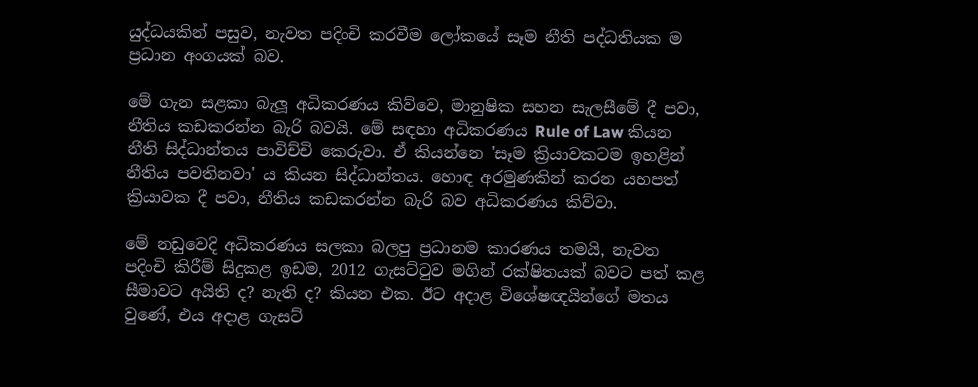යුද්ධයකින් පසුව, නැවත පදිංචි කරවීම ලෝකයේ සෑම නීති පද්ධතියක ම ප්‍රධාන අංගයක් බව.

මේ ගැන සළකා බැලූ අධිකරණය කිව්වෙ, මානුෂික සහන සැලසීමේ දී පවා, නීතිය කඩකරන්න බැරි බවයි. මේ සඳහා අධිකරණය Rule of Law කියන නීති සිද්ධාන්තය පාවිච්චි කෙරුවා. ඒ කියන්නෙ 'සෑම ක්‍රියාවකටම ඉහළින් නීතිය පවතිනවා' ය කියන සිද්ධාන්තය. හොඳ අරමුණකින් කරන යහපත් ක්‍රියාවක දී පවා, නීතිය කඩකරන්න බැරි බව අධිකරණය කිව්වා.

මේ නඩුවෙදි අධිකරණය සලකා බලපු ප්‍රධානම කාරණය තමයි, නැවත පදිංචි කිරීම් සිදුකළ ඉඩම, 2012 ගැසට්ටුව මගින් රක්ෂිතයක් බවට පත් කළ සීමාවට අයිති ද? නැති ද? කියන එක. ඊට අදාළ විශේෂඥයින්ගේ මතය වුණේ, එය අදාළ ගැසට්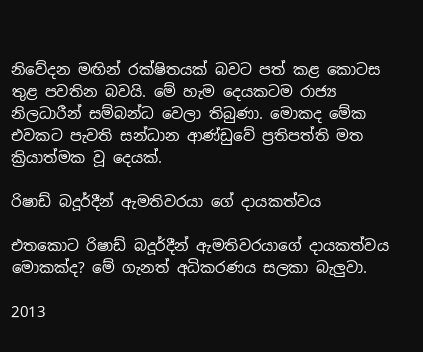නිවේදන මඟින් රක්ෂිතයක් බවට පත් කළ කොටස තුළ පවතින බවයි. මේ හැම දෙයකටම රාජ්‍ය නිලධාරීන් සම්බන්ධ වෙලා තිබුණා. මොකද මේක එවකට පැවති සන්ධාන ආණ්ඩුවේ ප්‍රතිපත්ති මත ක්‍රියාත්මක වූ දෙයක්.

රිෂාඩ් බදූර්දීන් ඇමතිවරයා ගේ දායකත්වය

එතකොට රිෂාඩ් බදූර්දීන් ඇමතිවරයාගේ දායකත්වය මොකක්ද? මේ ගැනත් අධිකරණය සලකා බැලුවා.

2013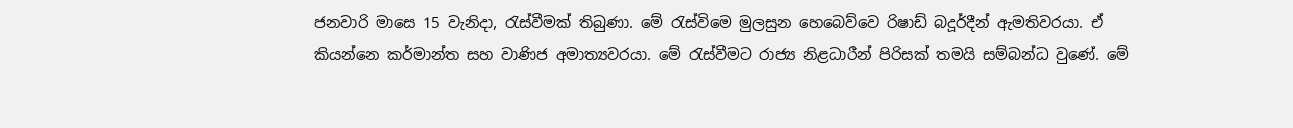ජනවාරි මාසෙ 15 වැනිදා, රැස්වීමක් තිබුණා. මේ රැස්විමෙ මුලසුන හෙබෙව්වෙ රිෂාඩ් බදූර්දීන් ඇමතිවරයා. ඒ කියන්නෙ කර්මාන්ත සහ වාණිජ අමාත්‍යවරයා. මේ රැස්වීමට රාජ්‍ය නිළධාරීන් පිරිසක් තමයි සම්බන්ධ වුණේ. මේ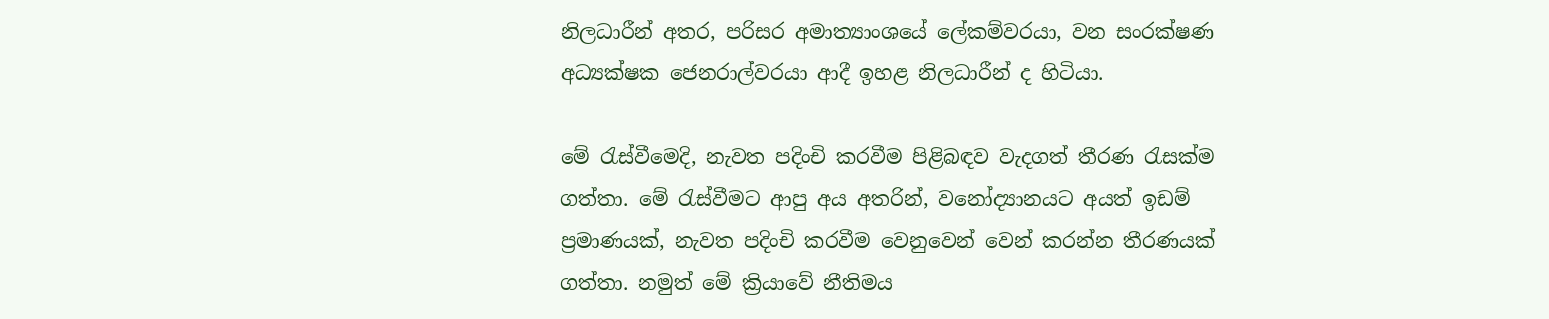නිලධාරීන් අතර, පරිසර අමාත්‍යාංශයේ ලේකම්වරයා, වන සංරක්ෂණ අධ්‍යක්ෂක ජෙනරාල්වරයා ආදී ඉහළ නිලධාරීන් ද හිටියා.

මේ රැස්වීමෙදි, නැවත පදිංචි කරවීම පිළිබඳව වැදගත් තීරණ රැසක්ම ගත්තා. මේ රැස්වීමට ආපු අය අතරින්, වනෝද්‍යානයට අයත් ඉඩම් ප්‍රමාණයක්, නැවත පදිංචි කරවීම වෙනුවෙන් වෙන් කරන්න තීරණයක් ගත්තා. නමුත් මේ ක්‍රියාවේ නීතිමය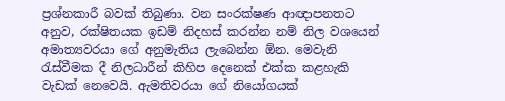ප්‍රශ්නකාරී බවක් තිබුණා. වන සංරක්ෂණ ආඥාපනතට අනුව, රක්ෂිතයක ඉඩම් නිදහස් කරන්න නම් නිල වශයෙන් අමාත්‍යවරයා ගේ අනුමැතිය ලැබෙන්න ඕන. මෙවැනි රැස්වීමක දී නිලධාරීන් කිහිප දෙනෙක් එක්ක කළහැකි වැඩක් නෙවෙයි. ඇමතිවරයා ගේ නියෝගයක්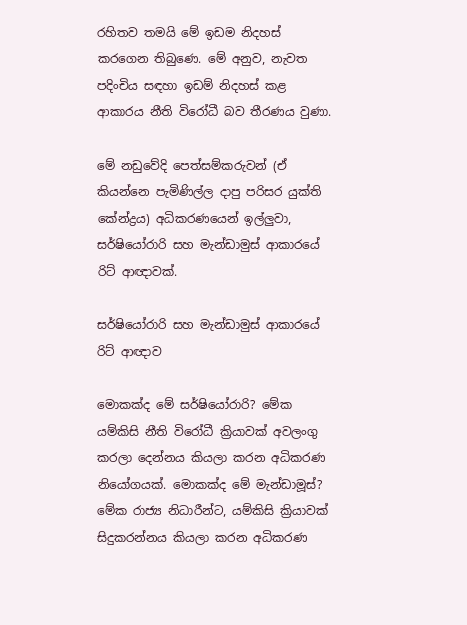රහිතව තමයි මේ ඉඩම නිදහස් කරගෙන තිබුණෙ. මේ අනුව, නැවත පදිංචිය සඳහා ඉඩම් නිදහස් කළ ආකාරය නීති විරෝධී බව තීරණය වුණා.

මේ නඩුවේදි පෙත්සම්කරුවන් (ඒ කියන්නෙ පැමිණිල්ල දාපු පරිසර යුක්ති කේන්ද්‍රය) අධිකරණයෙන් ඉල්ලුවා, සර්ෂියෝරාරි සහ මැන්ඩාමුස් ආකාරයේ රිට් ආඥාවක්.

සර්ෂියෝරාරි සහ මැන්ඩාමුස් ආකාරයේ රිට් ආඥාව

මොකක්ද මේ සර්ෂියෝරාරි? මේක යම්කිසි නීති විරෝධී ක්‍රියාවක් අවලංගු කරලා දෙන්නය කියලා කරන අධිකරණ නියෝගයක්. මොකක්ද මේ මැන්ඩාමූස්? මේක රාජ්‍ය නිධාරීන්ට, යම්කිසි ක්‍රියාවක් සිදුකරන්නය කියලා කරන අධිකරණ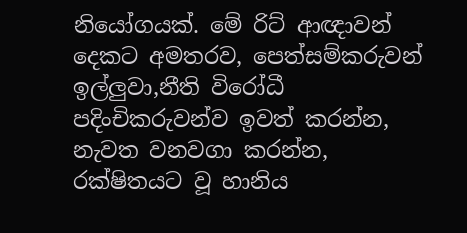නියෝගයක්. මේ රිට් ආඥාවන් දෙකට අමතරව, පෙත්සම්කරුවන් ඉල්ලුවා,නීති විරෝධී පදිංචිකරුවන්ව ඉවත් කරන්න, නැවත වනවගා කරන්න, රක්ෂිතයට වූ හානිය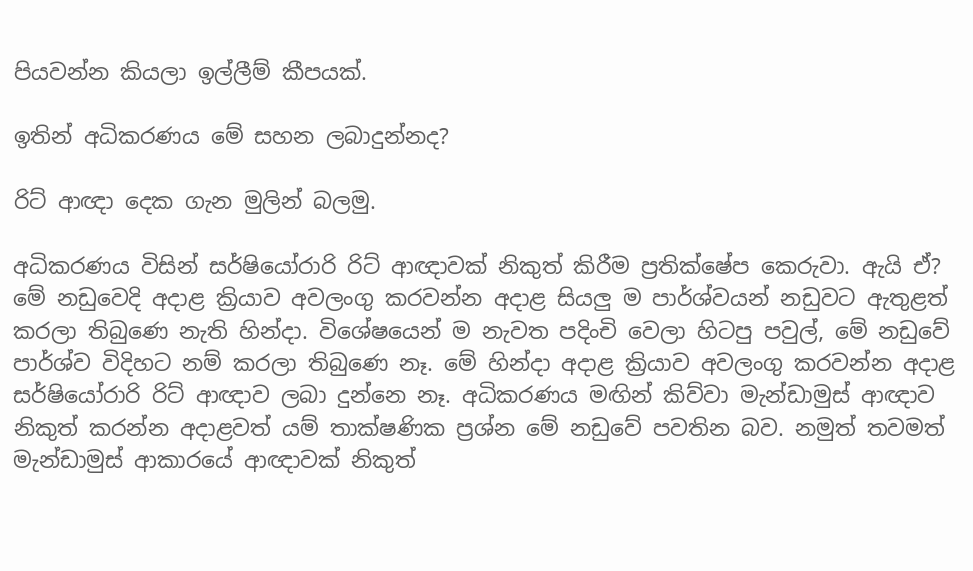පියවන්න කියලා ඉල්ලීම් කීපයක්.

ඉතින් අධිකරණය මේ සහන ලබාදුන්නද?

රිට් ආඥා දෙක ගැන මුලින් බලමු.

අධිකරණය විසින් සර්ෂියෝරාරි රිට් ආඥාවක් නිකුත් කිරීම ප්‍රතික්ෂේප කෙරුවා. ඇයි ඒ? මේ නඩුවෙදි අදාළ ක්‍රියාව අවලංගු කරවන්න අදාළ සියලු ම පාර්ශ්වයන් නඩුවට ඇතුළත් කරලා තිබුණෙ නැති හින්දා. විශේෂයෙන් ම නැවත පදිංචි වෙලා හිටපු පවුල්, මේ නඩුවේ පාර්ශ්ව විදිහට නම් කරලා තිබුණෙ නෑ. මේ හින්දා අදාළ ක්‍රියාව අවලංගු කරවන්න අදාළ සර්ෂියෝරාරි රිට් ආඥාව ලබා දුන්නෙ නෑ. අධිකරණය මඟින් කිව්වා මැන්ඩාමුස් ආඥාව නිකුත් කරන්න අදාළවත් යම් තාක්ෂණික ප්‍රශ්න මේ නඩුවේ පවතින බව. නමුත් තවමත් මැන්ඩාමුස් ආකාරයේ ආඥාවක් නිකුත්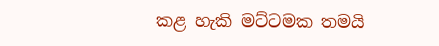කළ හැකි මට්ටමක තමයි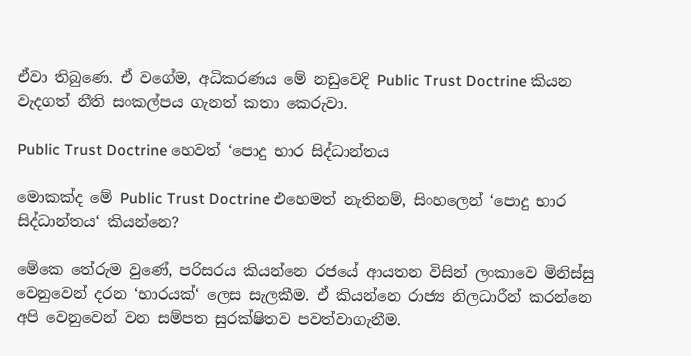ඒවා තිබුණෙ. ඒ වගේම, අධිකරණය මේ නඩුවෙදි Public Trust Doctrine කියන වැදගත් නීති සංකල්පය ගැනත් කතා කෙරුවා.

Public Trust Doctrine හෙවත් ‘පොදු භාර සිද්ධාන්තය

මොකක්ද මේ Public Trust Doctrine එහෙමත් නැතිනම්, සිංහලෙන් ‘පොදු භාර සිද්ධාන්තය‘ කියන්නෙ?

මේකෙ තේරුම වුණේ, පරිසරය කියන්නෙ රජයේ ආයතන විසින් ලංකාවෙ මිනිස්සු වෙනුවෙන් දරන ‘භාරයක්‘ ලෙස සැලකීම. ඒ කියන්නෙ රාජ්‍ය නිලධාරීන් කරන්නෙ අපි වෙනුවෙන් වන සම්පත සුරක්ෂිතව පවත්වාගැනීම.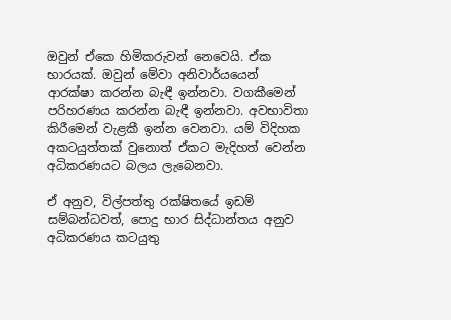ඔවුන් ඒකෙ හිමිකරුවන් නෙවෙයි. ඒක භාරයක්. ඔවුන් මේවා අනිවාර්යයෙන් ආරක්ෂා කරන්න බැඳී ඉන්නවා. වගකීමෙන් පරිහරණය කරන්න බැඳී ඉන්නවා. අවභාවිතා කිරීමෙන් වැළකී ඉන්න වෙනවා. යම් විදිහක අකටයුත්තක් වුනොත් ඒකට මැදිහත් වෙන්න අධිකරණයට බලය ලැබෙනවා.

ඒ අනුව, විල්පත්තු රක්ෂිතයේ ඉඩම් සම්බන්ධවත්, පොදු භාර සිද්ධාන්තය අනුව අධිකරණය කටයුතු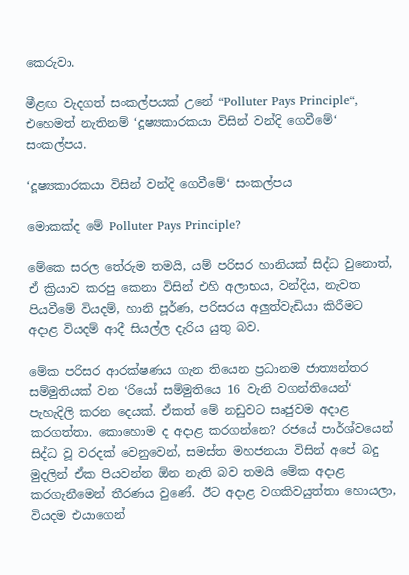කෙරුවා.

මීළඟ වැදගත් සංකල්පයක් උනේ “Polluter Pays Principle“, එහෙමත් නැතිනම් ‘දූෂ්‍යකාරකයා විසින් වන්දි ගෙවීමේ‘ සංකල්පය.

‘දූෂ්‍යකාරකයා විසින් වන්දි ගෙවීමේ‘ සංකල්පය

මොකක්ද මේ Polluter Pays Principle?

මේකෙ සරල තේරුම තමයි, යම් පරිසර හානියක් සිද්ධ වුනොත්, ඒ ක්‍රියාව කරපු කෙනා විසින් එහි අලාභය, වන්දිය, නැවත පියවීමේ වියදම්, හානි පූර්ණ, පරිසරය අලුත්වැඩියා කිරීමට අදාළ වියදම් ආදී සියල්ල දැරිය යුතු බව.

මේක පරිසර ආරක්ෂණය ගැන තියෙන ප්‍රධානම ජාත්‍යන්තර සම්මුතියක් වන ‘රියෝ සම්මුතියෙ 16 වැනි වගන්තියෙන්‘ පැහැදිලි කරන දෙයක්. ඒකත් මේ නඩුවට සෘජුවම අදාළ කරගත්තා. කොහොම ද අදාළ කරගන්නෙ? රජයේ පාර්ශ්වයෙන් සිද්ධ වූ වරදක් වෙනුවෙන්, සමස්ත මහජනයා විසින් අපේ බදු මුදලින් ඒක පියවන්න ඕන නැති බව තමයි මේක අදාළ කරගැනීමෙන් තීරණය වුණේ. ඊට අදාළ වගකිවයුත්තා හොයලා, වියදම එයාගෙන්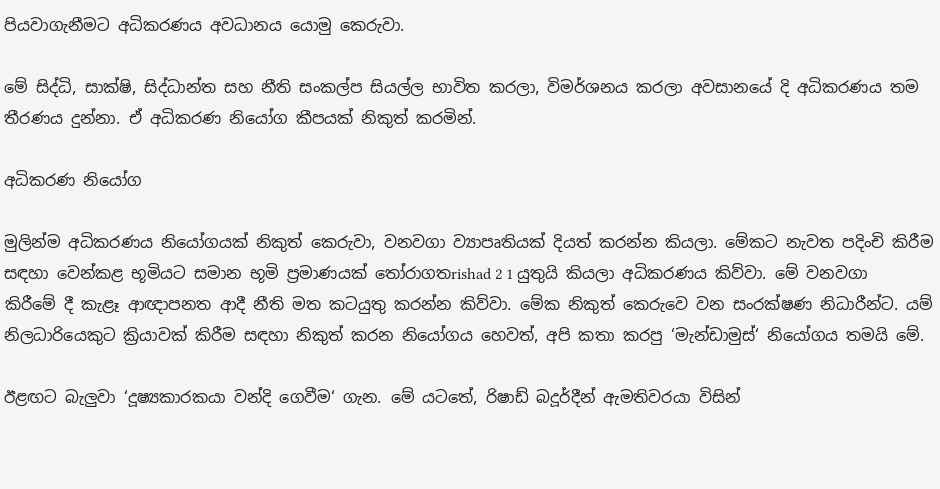පියවාගැනීමට අධිකරණය අවධානය යොමු කෙරුවා.

මේ සිද්ධි, සාක්ෂි, සිද්ධාන්ත සහ නීති සංකල්ප සියල්ල භාවිත කරලා, විමර්ශනය කරලා අවසානයේ දි අධිකරණය තම තීරණය දුන්නා. ඒ අධිකරණ නියෝග කීපයක් නිකුත් කරමින්.

අධිකරණ නියෝග

මුලින්ම අධිකරණය නියෝගයක් නිකුත් කෙරුවා, වනවගා ව්‍යාපෘතියක් දියත් කරන්න කියලා. මේකට නැවත පදිංචි කිරීම සඳහා වෙන්කළ භූමියට සමාන භූමි ප්‍රමාණයක් තෝරාගතrishad 2 1 යුතුයි කියලා අධිකරණය කිව්වා. මේ වනවගා කිරීමේ දී කැළෑ ආඥාපනත ආදී නීති මත කටයුතු කරන්න කිව්වා. මේක නිකුත් කෙරුවෙ වන සංරක්ෂණ නිධාරීන්ට. යම් නිලධාරියෙකුට ක්‍රියාවක් කිරීම සඳහා නිකුත් කරන නියෝගය හෙවත්, අපි කතා කරපු ‘මැන්ඩාමුස්‘ නියෝගය තමයි මේ.

ඊළඟට බැලුවා ‘දූෂ්‍යකාරකයා වන්දි ගෙවීම‘ ගැන. මේ යටතේ, රිෂාඩ් බදූර්දීන් ඇමතිවරයා විසින්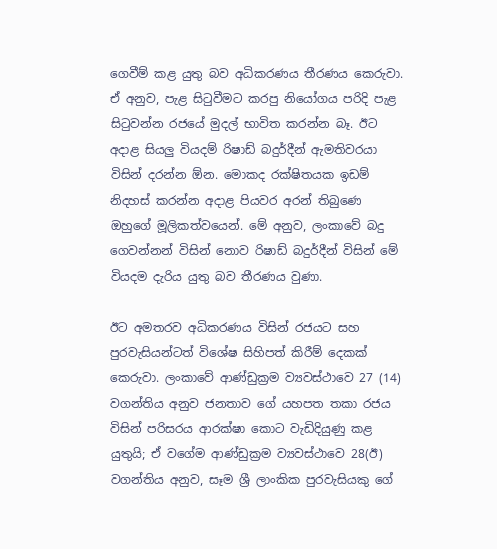ගෙවීම් කළ යුතු බව අධිකරණය තීරණය කෙරුවා. ඒ අනුව, පැළ සිටුවීමට කරපු නියෝගය පරිදි පැළ සිටුවන්න රජයේ මුදල් භාවිත කරන්න බෑ. ඊට අදාළ සියලු වියදම් රිෂාඩ් බදුර්දීන් ඇමතිවරයා විසින් දරන්න ඕන. මොකද රක්ෂිතයක ඉඩම් නිදහස් කරන්න අදාළ පියවර අරන් තිබුණෙ ඔහුගේ මූලිකත්වයෙන්. මේ අනුව, ලංකාවේ බදු ගෙවන්නන් විසින් නොව රිෂාඩ් බදුර්දීන් විසින් මේ වියදම දැරිය යුතු බව තීරණය වුණා.

ඊට අමතරව අධිකරණය විසින් රජයට සහ පුරවැසියන්ටත් විශේෂ සිහිපත් කිරීම් දෙකක් කෙරුවා. ලංකාවේ ආණ්ඩුක්‍රම ව්‍යවස්ථාවෙ 27 (14) වගන්තිය අනුව ජනතාව ගේ යහපත තකා රජය විසින් පරිසරය ආරක්ෂා කොට වැඩිදියුණු කළ යුතුයි; ඒ වගේම ආණ්ඩුක්‍රම ව්‍යවස්ථාවෙ 28(ඊ) වගන්තිය අනුව, සෑම ශ්‍රී ලාංකික පුරවැසියකු ගේ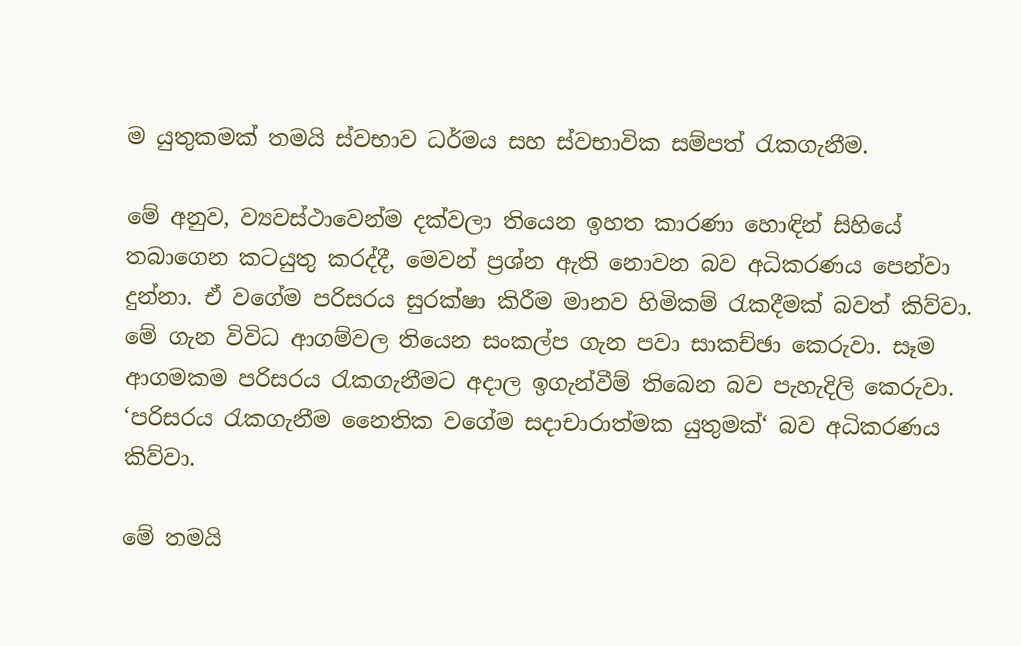ම යුතුකමක් තමයි ස්වභාව ධර්මය සහ ස්වභාවික සම්පත් රැකගැනීම.

මේ අනුව, ව්‍යවස්ථාවෙන්ම දක්වලා තියෙන ඉහත කාරණා හොඳින් සිහියේ තබාගෙන කටයුතු කරද්දී, මෙවන් ප්‍රශ්න ඇති නොවන බව අධිකරණය පෙන්වා දුන්නා. ඒ වගේම පරිසරය සුරක්ෂා කිරීම මානව හිමිකම් රැකදීමක් බවත් කිව්වා. මේ ගැන විවිධ ආගම්වල තියෙන සංකල්ප ගැන පවා සාකච්ඡා කෙරුවා. සෑම ආගමකම පරිසරය රැකගැනීමට අදාල ඉගැන්වීම් තිබෙන බව පැහැදිලි කෙරුවා. ‘පරිසරය රැකගැනීම නෛතික වගේම සදාචාරාත්මක යුතුමක්‘ බව අධිකරණය කිව්වා.

මේ තමයි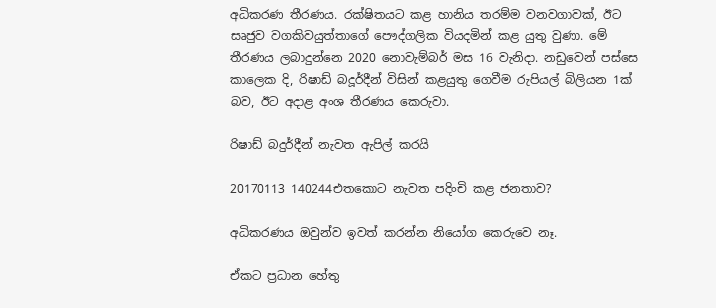අධිකරණ තීරණය. රක්ෂිතයට කළ හානිය තරම්ම වනවගාවක්, ඊට සෘජුව වගකිවයුත්තාගේ පෞද්ගලික වියදමින් කළ යුතු වුණා. මේ තීරණය ලබාදුන්නෙ 2020 නොවැම්බර් මස 16 වැනිදා. නඩුවෙන් පස්සෙ කාලෙක දි, රිෂාඩ් බදූර්දීන් විසින් කළයුතු ගෙවීම රුපියල් බිලියන 1ක් බව, ඊට අදාළ අංශ තීරණය කෙරුවා.

රිෂාඩ් බදුර්දීන් නැවත ඇපිල් කරයි

20170113 140244එතකොට නැවත පදිංචි කළ ජනතාව?

අධිකරණය ඔවුන්ව ඉවත් කරන්න නියෝග කෙරුවෙ නෑ.

ඒකට ප්‍රධාන හේතු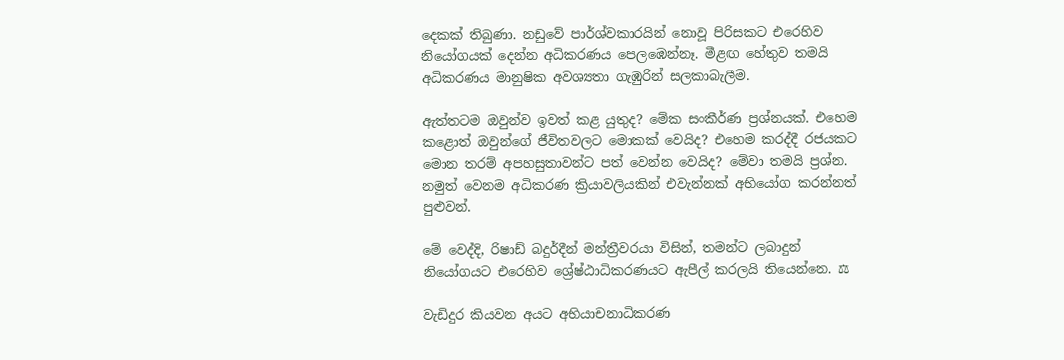දෙකක් තිබුණා. නඩුවේ පාර්ශ්වකාරයින් නොවූ පිරිසකට එරෙහිව නියෝගයක් දෙන්න අධිකරණය පෙලඹෙන්නෑ. මීළඟ හේතුව තමයි අධිකරණය මානුෂික අවශ්‍යතා ගැඹුරින් සලකාබැලීම.

ඇත්තටම ඔවුන්ව ඉවත් කළ යුතුද? මේක සංකීර්ණ ප්‍රශ්නයක්. එහෙම කළොත් ඔවුන්ගේ ජීවිතවලට මොකක් වෙයිද? එහෙම කරද්දී රජයකට මොන තරම් අපහසුතාවන්ට පත් වෙන්න වෙයිද? මේවා තමයි ප්‍රශ්න. නමුත් වෙනම අධිකරණ ක්‍රියාවලියකින් එවැන්නක් අභියෝග කරන්නත් පුළුවන්.

මේ වෙද්දි, රිෂාඩ් බදුර්දීන් මන්ත්‍රීවරයා විසින්, තමන්ට ලබාදුන් නියෝගයට එරෙහිව ශ්‍රේෂ්ඨාධිකරණයට ඇපීල් කරලයි තියෙන්නෙ. ⚖

වැඩිදුර කියවන අයට අභියාචනාධිකරණ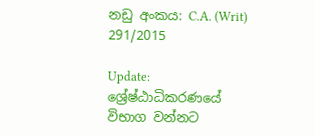නඩු අංකය: C.A. (Writ) 291/2015

Update: ශ්‍රේෂ්ඨාධිකරණයේ විභාග වන්නට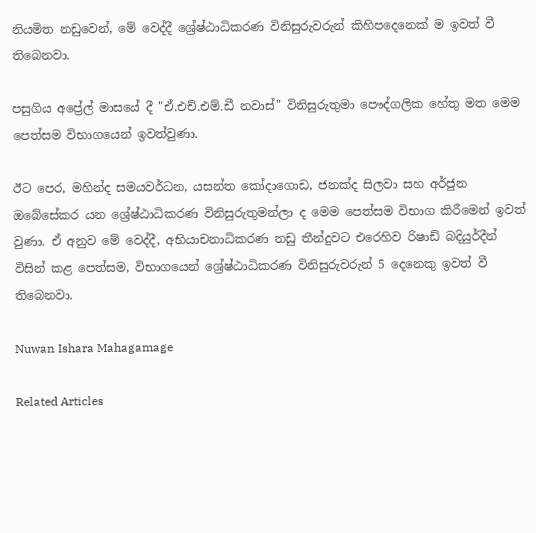නියමිත නඩුවෙන්, මේ වෙද්දී ශ්‍රේෂ්ඨාධිකරණ විනිසුරුවරුන් කිහිපදෙනෙක් ම ඉවත් වී තිබෙනවා.

පසුගිය අප්‍රේල් මාසයේ දී "ඒ.එච්.එම්.ඩී නවාස්" විනිසුරුතුමා පෞද්ගලික හේතු මත මෙම පෙත්සම විභාගයෙන් ඉවත්වුණා.

ඊට පෙර, මහින්ද සමයවර්ධන, යසන්ත කෝදාගොඩ, ජනක්ද සිලවා සහ අර්ජුන ඔබේසේකර යන ශ්‍රේෂ්ඨාධිකරණ විනිසුරුතුමන්ලා ද මෙම පෙත්සම විභාග කිරීමෙන් ඉවත් වුණා. ඒ අනුව මේ වෙද්දී, අභියාචනාධිකරණ නඩු තීන්දුවට එරෙහිව රිෂාඩ් බදියුර්දීන් විසින් කළ පෙත්සම, විභාගයෙන් ශ්‍රේෂ්ඨාධිකරණ විනිසුරුවරුන් 5 දෙනෙකු ඉවත් වී තිබෙනවා.

Nuwan Ishara Mahagamage

Related Articles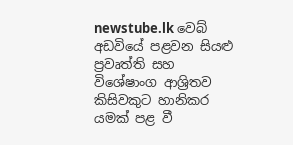newstube.lk වෙබ් අඩවියේ පළවන සියළු ප්‍රවෘත්ති සහ විශේෂාංග ආශ්‍රිතව කිසිවකුට හානිකර යමක් පළ වී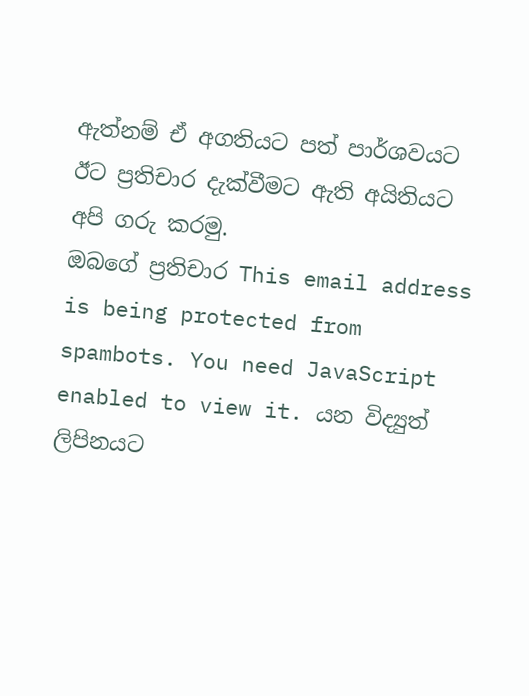ඇත්නම් ඒ අගතියට පත් පාර්ශවයට ඊට ප්‍රතිචාර දැක්වීමට ඇති අයිතියට අපි ගරු කරමු.
ඔබගේ ප්‍රතිචාර This email address is being protected from spambots. You need JavaScript enabled to view it. යන විද්‍යුත් ලිපිනයට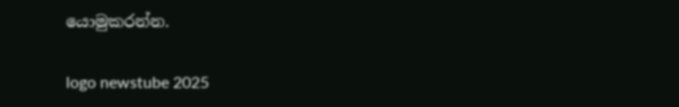යොමුකරන්න.

logo newstube 2025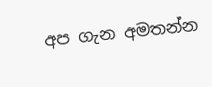අප ගැන අමතන්න